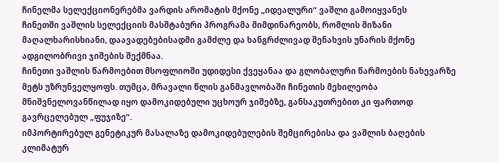ჩინელმა სელექციონერებმა ვარდის არომატის მქონე „იდეალური“ ვაშლი გამოიყვანეს
ჩინეთში ვაშლის სელექციის მასშტაბური პროგრამა მიმდინარეობს, რომლის მიზანი მაღალხარისხიანი, დაავადებებისადმი გამძლე და ხანგრძლივად შენახვის უნარის მქონე ადგილობრივი ჯიშების შექმნაა.
ჩინეთი ვაშლის წარმოებით მსოფლიოში უდიდესი ქვეყანაა და გლობალური წარმოების ნახევარზე მეტს უზრუნველყოფს. თუმცა, მრავალი წლის განმავლობაში ჩინეთის მეხილეობა მნიშვნელოვანწილად იყო დამოკიდებული უცხოურ ჯიშებზე, განსაკუთრებით კი ფართოდ გავრცელებულ „ფუჯიზე“.
იმპორტირებულ გენეტიკურ მასალაზე დამოკიდებულების შემცირებისა და ვაშლის ბაღების კლიმატურ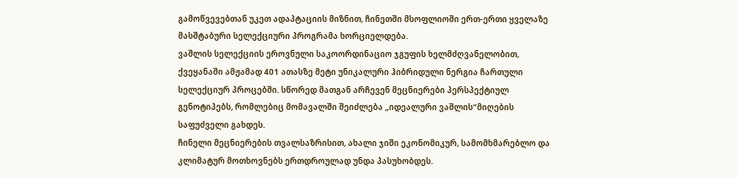გამოწვევებთან უკეთ ადაპტაციის მიზნით, ჩინეთში მსოფლიოში ერთ-ერთი ყველაზე მასშტაბური სელექციური პროგრამა ხორციელდება.
ვაშლის სელექციის ეროვნული საკოორდინაციო ჯგუფის ხელმძღვანელობით, ქვეყანაში ამჟამად 401 ათასზე მეტი უნიკალური ჰიბრიდული ნერგია ჩართული სელექციურ პროცებში. სწორედ მათგან არჩევენ მეცნიერები პერსპექტიულ გენოტიპებს, რომლებიც მომავალში შეიძლება „იდეალური ვაშლის“მიღების საფუძველი გახდეს.
ჩინელი მეცნიერების თვალსაზრისით, ახალი ჯიში ეკონომიკურ, სამომხმარებლო და კლიმატურ მოთხოვნებს ერთდროულად უნდა პასუხობდეს.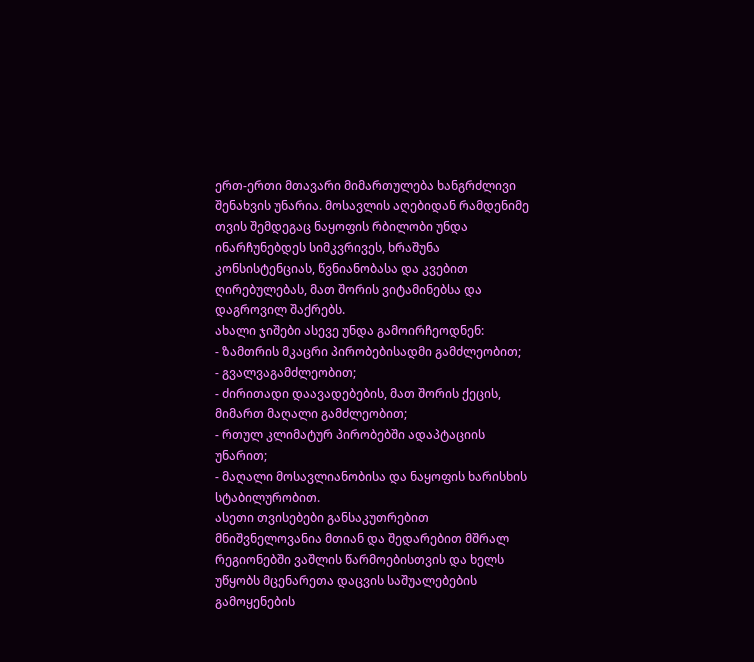ერთ-ერთი მთავარი მიმართულება ხანგრძლივი შენახვის უნარია. მოსავლის აღებიდან რამდენიმე თვის შემდეგაც ნაყოფის რბილობი უნდა ინარჩუნებდეს სიმკვრივეს, ხრაშუნა კონსისტენციას, წვნიანობასა და კვებით ღირებულებას, მათ შორის ვიტამინებსა და დაგროვილ შაქრებს.
ახალი ჯიშები ასევე უნდა გამოირჩეოდნენ:
- ზამთრის მკაცრი პირობებისადმი გამძლეობით;
- გვალვაგამძლეობით;
- ძირითადი დაავადებების, მათ შორის ქეცის, მიმართ მაღალი გამძლეობით;
- რთულ კლიმატურ პირობებში ადაპტაციის უნარით;
- მაღალი მოსავლიანობისა და ნაყოფის ხარისხის სტაბილურობით.
ასეთი თვისებები განსაკუთრებით მნიშვნელოვანია მთიან და შედარებით მშრალ რეგიონებში ვაშლის წარმოებისთვის და ხელს უწყობს მცენარეთა დაცვის საშუალებების გამოყენების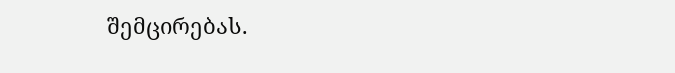შემცირებას.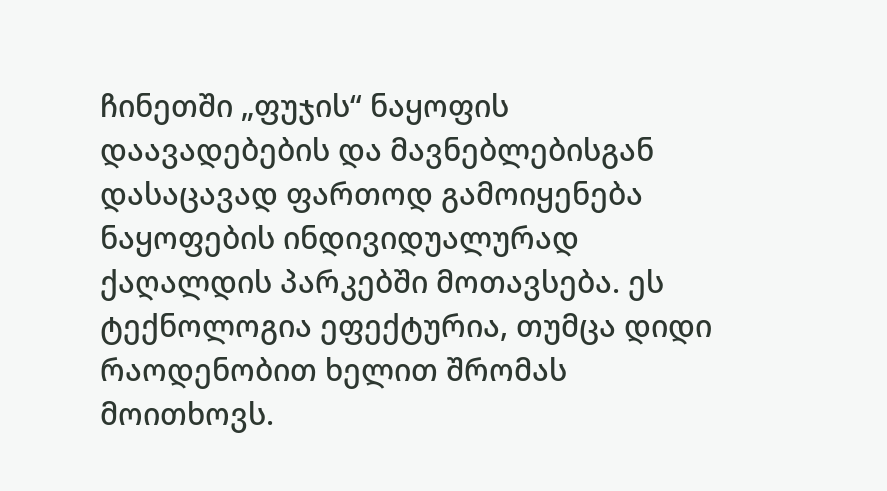ჩინეთში „ფუჯის“ ნაყოფის დაავადებების და მავნებლებისგან დასაცავად ფართოდ გამოიყენება ნაყოფების ინდივიდუალურად ქაღალდის პარკებში მოთავსება. ეს ტექნოლოგია ეფექტურია, თუმცა დიდი რაოდენობით ხელით შრომას მოითხოვს.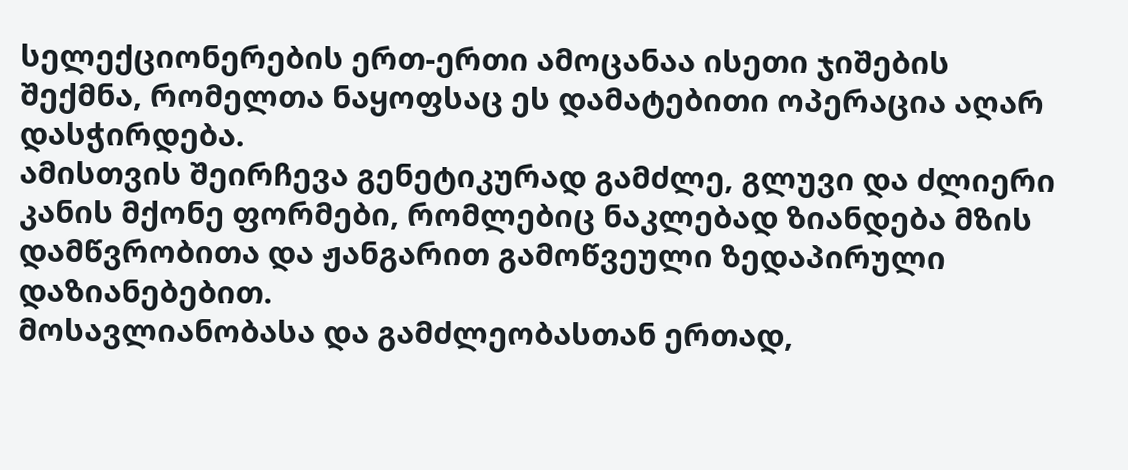სელექციონერების ერთ-ერთი ამოცანაა ისეთი ჯიშების შექმნა, რომელთა ნაყოფსაც ეს დამატებითი ოპერაცია აღარ დასჭირდება.
ამისთვის შეირჩევა გენეტიკურად გამძლე, გლუვი და ძლიერი კანის მქონე ფორმები, რომლებიც ნაკლებად ზიანდება მზის დამწვრობითა და ჟანგარით გამოწვეული ზედაპირული დაზიანებებით.
მოსავლიანობასა და გამძლეობასთან ერთად,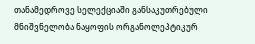თანამედროვე სელექციაში განსაკუთრებული მნიშვნელობა ნაყოფის ორგანოლეპტიკურ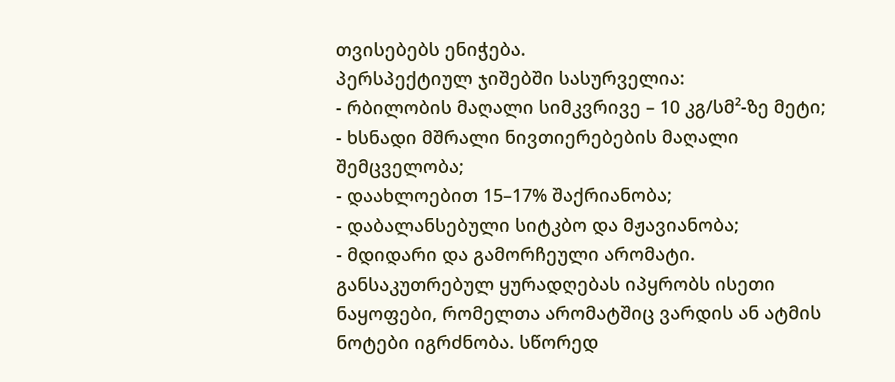თვისებებს ენიჭება.
პერსპექტიულ ჯიშებში სასურველია:
- რბილობის მაღალი სიმკვრივე – 10 კგ/სმ²-ზე მეტი;
- ხსნადი მშრალი ნივთიერებების მაღალი შემცველობა;
- დაახლოებით 15–17% შაქრიანობა;
- დაბალანსებული სიტკბო და მჟავიანობა;
- მდიდარი და გამორჩეული არომატი.
განსაკუთრებულ ყურადღებას იპყრობს ისეთი ნაყოფები, რომელთა არომატშიც ვარდის ან ატმის ნოტები იგრძნობა. სწორედ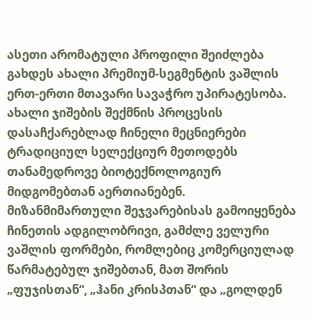ასეთი არომატული პროფილი შეიძლება გახდეს ახალი პრემიუმ-სეგმენტის ვაშლის ერთ-ერთი მთავარი სავაჭრო უპირატესობა.
ახალი ჯიშების შექმნის პროცესის დასაჩქარებლად ჩინელი მეცნიერები ტრადიციულ სელექციურ მეთოდებს თანამედროვე ბიოტექნოლოგიურ მიდგომებთან აერთიანებენ.
მიზანმიმართული შეჯვარებისას გამოიყენება ჩინეთის ადგილობრივი, გამძლე ველური ვაშლის ფორმები, რომლებიც კომერციულად წარმატებულ ჯიშებთან, მათ შორის „ფუჯისთან“, „ჰანი კრისპთან“ და „გოლდენ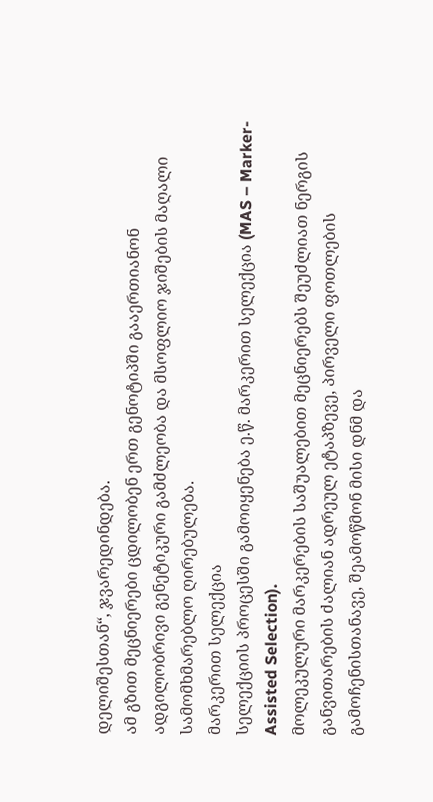დელიშესთან“, ჯვარედინდება.
ამ გზით მეცნიერები ცდილობენ ერთ გენოტიპში გააერთიანონ ადგილობრივი გენეტიკური გამძლეობა და მსოფლიო ჯიშების მაღალი სამომხმარებლო ღირებულება.
მარკერით სელექცია
სელექციის პროცესში გამოიყენება ე.წ. მარკერით სელექცია (MAS – Marker-Assisted Selection).
მოლეკულური მარკერების საშუალებით მეცნიერებს შეუძლიათ ნერგის განვითარების ძალიან ადრეულ ეტაპზევე, პირველი ფოთლების გამოჩენისთანავე, შეამოწმონ მისი დნმ და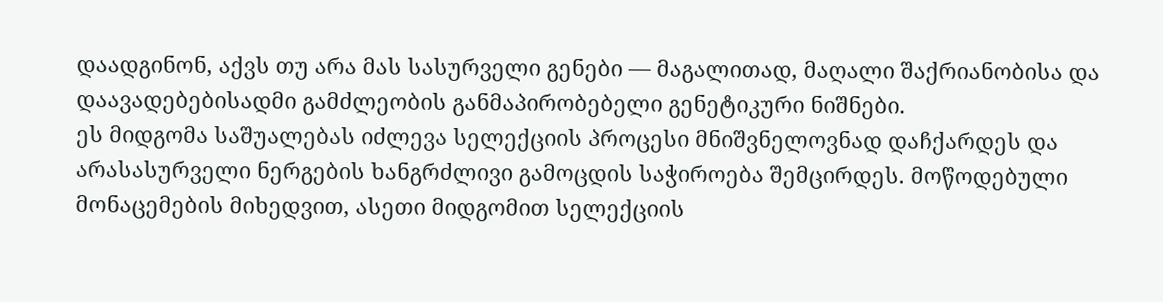დაადგინონ, აქვს თუ არა მას სასურველი გენები — მაგალითად, მაღალი შაქრიანობისა და დაავადებებისადმი გამძლეობის განმაპირობებელი გენეტიკური ნიშნები.
ეს მიდგომა საშუალებას იძლევა სელექციის პროცესი მნიშვნელოვნად დაჩქარდეს და არასასურველი ნერგების ხანგრძლივი გამოცდის საჭიროება შემცირდეს. მოწოდებული მონაცემების მიხედვით, ასეთი მიდგომით სელექციის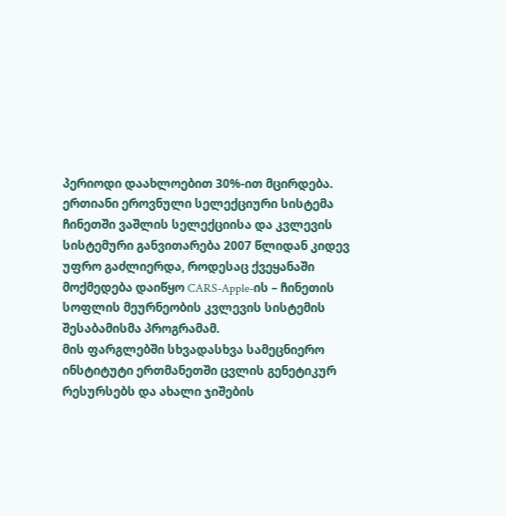პერიოდი დაახლოებით 30%-ით მცირდება.
ერთიანი ეროვნული სელექციური სისტემა
ჩინეთში ვაშლის სელექციისა და კვლევის სისტემური განვითარება 2007 წლიდან კიდევ უფრო გაძლიერდა, როდესაც ქვეყანაში მოქმედება დაიწყო CARS-Apple-ის – ჩინეთის სოფლის მეურნეობის კვლევის სისტემის შესაბამისმა პროგრამამ.
მის ფარგლებში სხვადასხვა სამეცნიერო ინსტიტუტი ერთმანეთში ცვლის გენეტიკურ რესურსებს და ახალი ჯიშების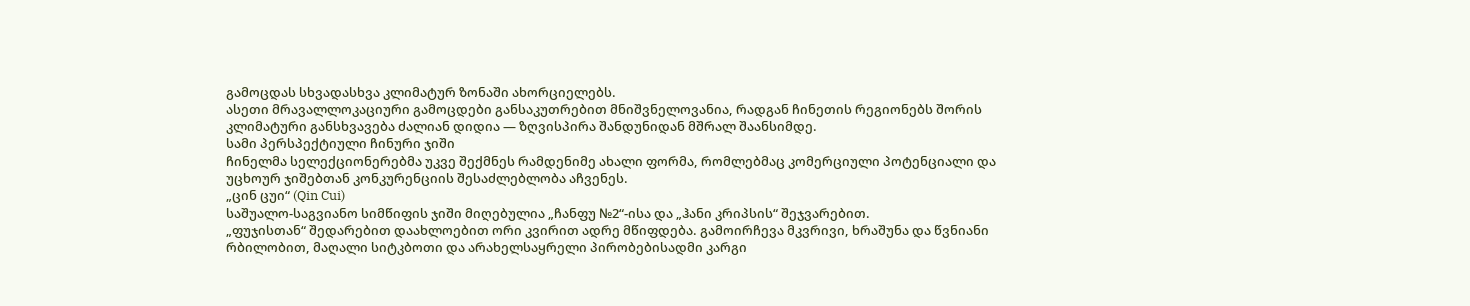გამოცდას სხვადასხვა კლიმატურ ზონაში ახორციელებს.
ასეთი მრავალლოკაციური გამოცდები განსაკუთრებით მნიშვნელოვანია, რადგან ჩინეთის რეგიონებს შორის კლიმატური განსხვავება ძალიან დიდია — ზღვისპირა შანდუნიდან მშრალ შაანსიმდე.
სამი პერსპექტიული ჩინური ჯიში
ჩინელმა სელექციონერებმა უკვე შექმნეს რამდენიმე ახალი ფორმა, რომლებმაც კომერციული პოტენციალი და უცხოურ ჯიშებთან კონკურენციის შესაძლებლობა აჩვენეს.
„ცინ ცუი“ (Qin Cui)
საშუალო-საგვიანო სიმწიფის ჯიში მიღებულია „ჩანფუ №2“-ისა და „ჰანი კრიპსის“ შეჯვარებით.
„ფუჯისთან“ შედარებით დაახლოებით ორი კვირით ადრე მწიფდება. გამოირჩევა მკვრივი, ხრაშუნა და წვნიანი რბილობით, მაღალი სიტკბოთი და არახელსაყრელი პირობებისადმი კარგი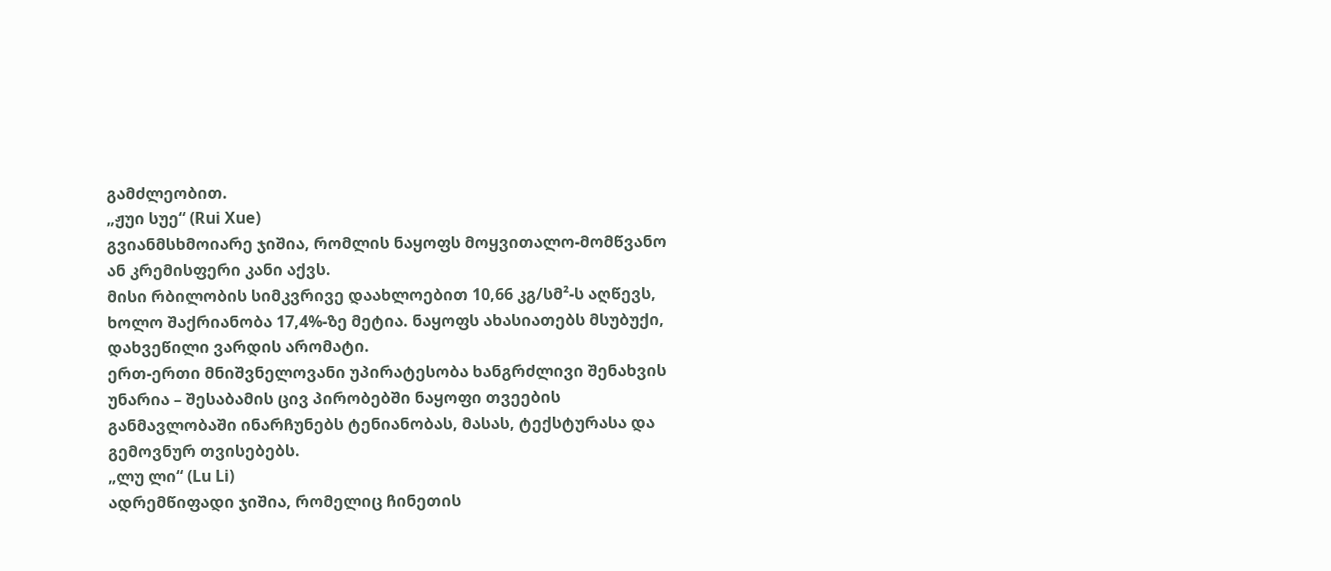გამძლეობით.
„ჟუი სუე“ (Rui Xue)
გვიანმსხმოიარე ჯიშია, რომლის ნაყოფს მოყვითალო-მომწვანო ან კრემისფერი კანი აქვს.
მისი რბილობის სიმკვრივე დაახლოებით 10,66 კგ/სმ²-ს აღწევს, ხოლო შაქრიანობა 17,4%-ზე მეტია. ნაყოფს ახასიათებს მსუბუქი, დახვეწილი ვარდის არომატი.
ერთ-ერთი მნიშვნელოვანი უპირატესობა ხანგრძლივი შენახვის უნარია – შესაბამის ცივ პირობებში ნაყოფი თვეების განმავლობაში ინარჩუნებს ტენიანობას, მასას, ტექსტურასა და გემოვნურ თვისებებს.
„ლუ ლი“ (Lu Li)
ადრემწიფადი ჯიშია, რომელიც ჩინეთის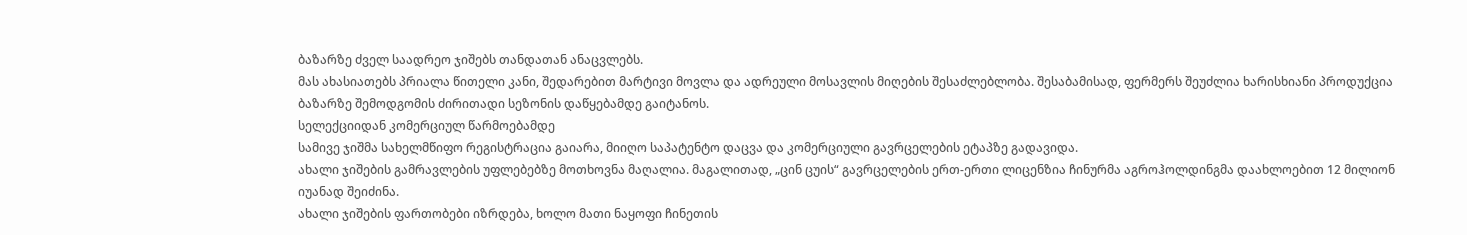ბაზარზე ძველ საადრეო ჯიშებს თანდათან ანაცვლებს.
მას ახასიათებს პრიალა წითელი კანი, შედარებით მარტივი მოვლა და ადრეული მოსავლის მიღების შესაძლებლობა. შესაბამისად, ფერმერს შეუძლია ხარისხიანი პროდუქცია ბაზარზე შემოდგომის ძირითადი სეზონის დაწყებამდე გაიტანოს.
სელექციიდან კომერციულ წარმოებამდე
სამივე ჯიშმა სახელმწიფო რეგისტრაცია გაიარა, მიიღო საპატენტო დაცვა და კომერციული გავრცელების ეტაპზე გადავიდა.
ახალი ჯიშების გამრავლების უფლებებზე მოთხოვნა მაღალია. მაგალითად, „ცინ ცუის“ გავრცელების ერთ-ერთი ლიცენზია ჩინურმა აგროჰოლდინგმა დაახლოებით 12 მილიონ იუანად შეიძინა.
ახალი ჯიშების ფართობები იზრდება, ხოლო მათი ნაყოფი ჩინეთის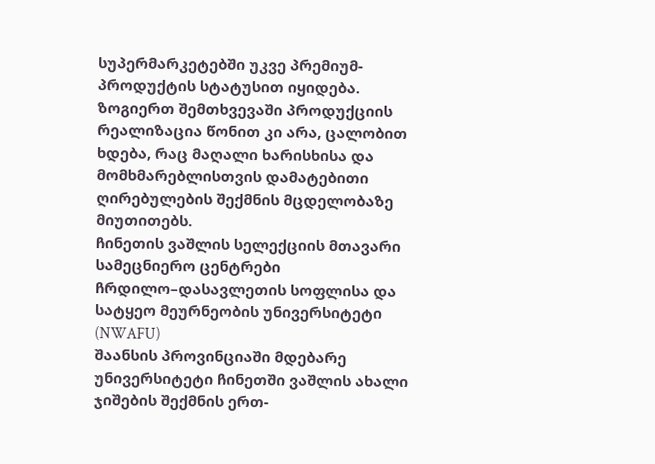სუპერმარკეტებში უკვე პრემიუმ-პროდუქტის სტატუსით იყიდება. ზოგიერთ შემთხვევაში პროდუქციის რეალიზაცია წონით კი არა, ცალობით ხდება, რაც მაღალი ხარისხისა და მომხმარებლისთვის დამატებითი ღირებულების შექმნის მცდელობაზე მიუთითებს.
ჩინეთის ვაშლის სელექციის მთავარი სამეცნიერო ცენტრები
ჩრდილო–დასავლეთის სოფლისა და სატყეო მეურნეობის უნივერსიტეტი (NWAFU)
შაანსის პროვინციაში მდებარე უნივერსიტეტი ჩინეთში ვაშლის ახალი ჯიშების შექმნის ერთ-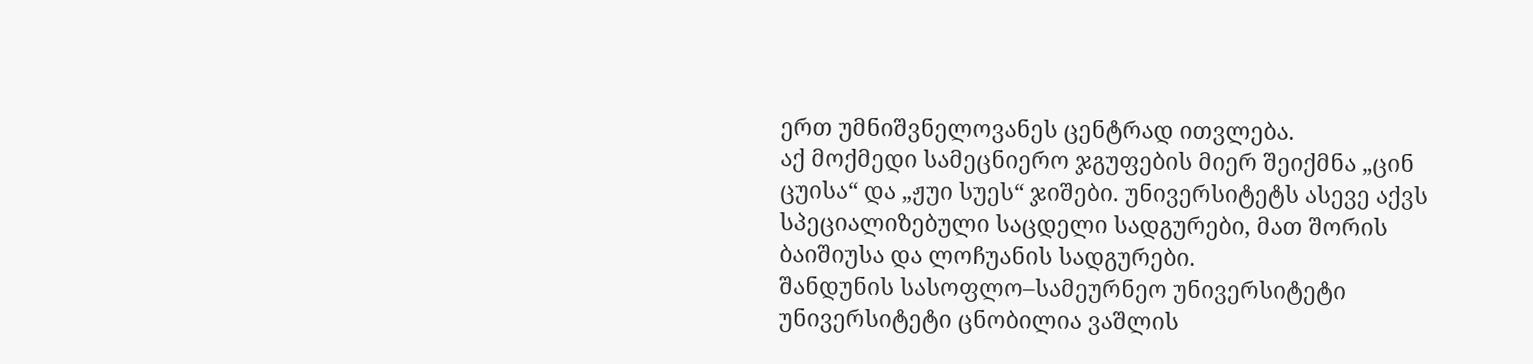ერთ უმნიშვნელოვანეს ცენტრად ითვლება.
აქ მოქმედი სამეცნიერო ჯგუფების მიერ შეიქმნა „ცინ ცუისა“ და „ჟუი სუეს“ ჯიშები. უნივერსიტეტს ასევე აქვს სპეციალიზებული საცდელი სადგურები, მათ შორის ბაიშიუსა და ლოჩუანის სადგურები.
შანდუნის სასოფლო–სამეურნეო უნივერსიტეტი
უნივერსიტეტი ცნობილია ვაშლის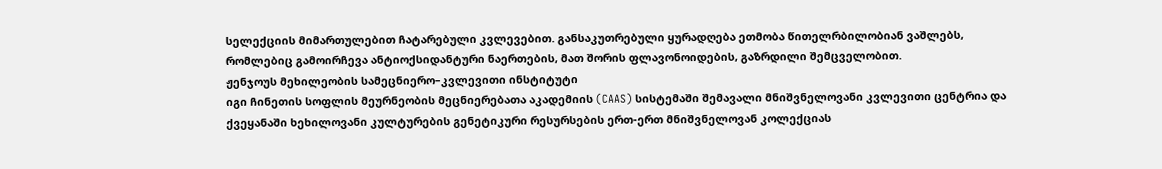სელექციის მიმართულებით ჩატარებული კვლევებით. განსაკუთრებული ყურადღება ეთმობა წითელრბილობიან ვაშლებს, რომლებიც გამოირჩევა ანტიოქსიდანტური ნაერთების, მათ შორის ფლავონოიდების, გაზრდილი შემცველობით.
ჟენჯოუს მეხილეობის სამეცნიერო–კვლევითი ინსტიტუტი
იგი ჩინეთის სოფლის მეურნეობის მეცნიერებათა აკადემიის (CAAS) სისტემაში შემავალი მნიშვნელოვანი კვლევითი ცენტრია და ქვეყანაში ხეხილოვანი კულტურების გენეტიკური რესურსების ერთ-ერთ მნიშვნელოვან კოლექციას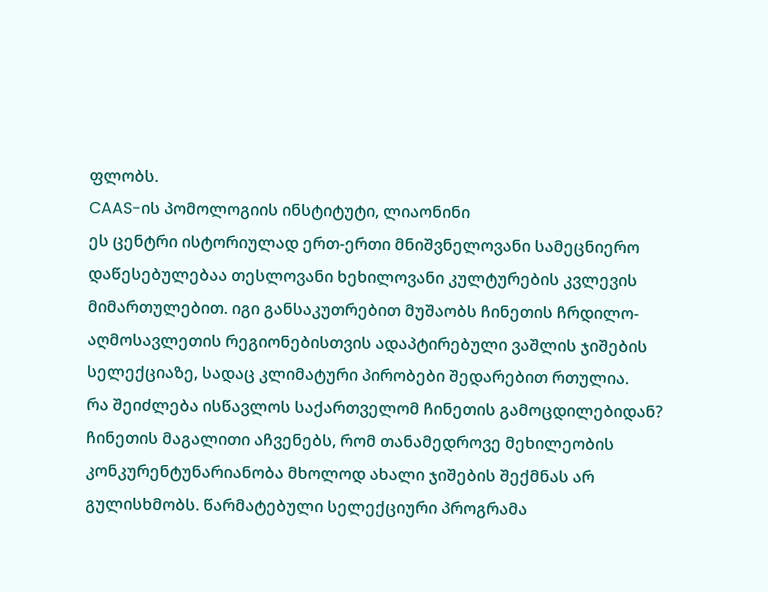ფლობს.
CAAS-ის პომოლოგიის ინსტიტუტი, ლიაონინი
ეს ცენტრი ისტორიულად ერთ-ერთი მნიშვნელოვანი სამეცნიერო დაწესებულებაა თესლოვანი ხეხილოვანი კულტურების კვლევის მიმართულებით. იგი განსაკუთრებით მუშაობს ჩინეთის ჩრდილო-აღმოსავლეთის რეგიონებისთვის ადაპტირებული ვაშლის ჯიშების სელექციაზე, სადაც კლიმატური პირობები შედარებით რთულია.
რა შეიძლება ისწავლოს საქართველომ ჩინეთის გამოცდილებიდან?
ჩინეთის მაგალითი აჩვენებს, რომ თანამედროვე მეხილეობის კონკურენტუნარიანობა მხოლოდ ახალი ჯიშების შექმნას არ გულისხმობს. წარმატებული სელექციური პროგრამა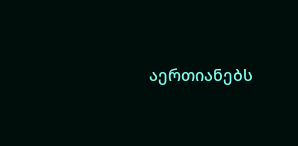აერთიანებს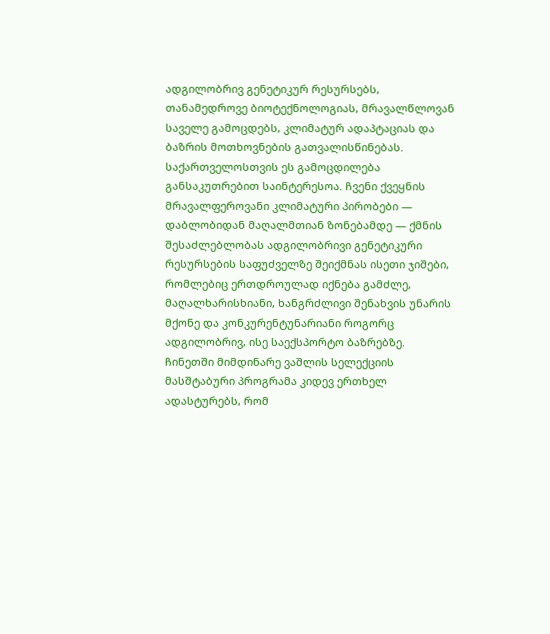ადგილობრივ გენეტიკურ რესურსებს, თანამედროვე ბიოტექნოლოგიას, მრავალწლოვან საველე გამოცდებს, კლიმატურ ადაპტაციას და ბაზრის მოთხოვნების გათვალისწინებას.
საქართველოსთვის ეს გამოცდილება განსაკუთრებით საინტერესოა. ჩვენი ქვეყნის მრავალფეროვანი კლიმატური პირობები — დაბლობიდან მაღალმთიან ზონებამდე — ქმნის შესაძლებლობას ადგილობრივი გენეტიკური რესურსების საფუძველზე შეიქმნას ისეთი ჯიშები, რომლებიც ერთდროულად იქნება გამძლე, მაღალხარისხიანი, ხანგრძლივი შენახვის უნარის მქონე და კონკურენტუნარიანი როგორც ადგილობრივ, ისე საექსპორტო ბაზრებზე.
ჩინეთში მიმდინარე ვაშლის სელექციის მასშტაბური პროგრამა კიდევ ერთხელ ადასტურებს, რომ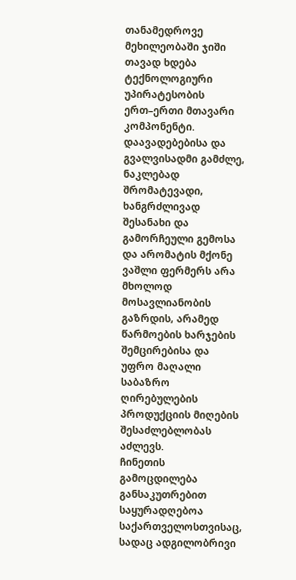თანამედროვე მეხილეობაში ჯიში თავად ხდება ტექნოლოგიური უპირატესობის ერთ–ერთი მთავარი კომპონენტი.
დაავადებებისა და გვალვისადმი გამძლე, ნაკლებად შრომატევადი, ხანგრძლივად შესანახი და გამორჩეული გემოსა და არომატის მქონე ვაშლი ფერმერს არა მხოლოდ მოსავლიანობის გაზრდის, არამედ წარმოების ხარჯების შემცირებისა და უფრო მაღალი საბაზრო ღირებულების პროდუქციის მიღების შესაძლებლობას აძლევს.
ჩინეთის გამოცდილება განსაკუთრებით საყურადღებოა საქართველოსთვისაც, სადაც ადგილობრივი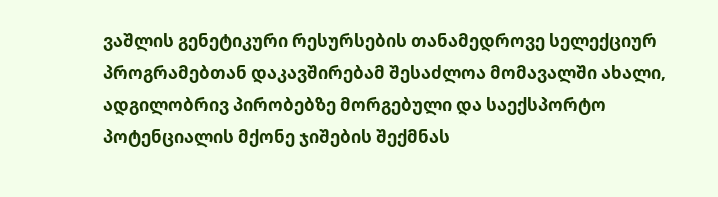ვაშლის გენეტიკური რესურსების თანამედროვე სელექციურ პროგრამებთან დაკავშირებამ შესაძლოა მომავალში ახალი, ადგილობრივ პირობებზე მორგებული და საექსპორტო პოტენციალის მქონე ჯიშების შექმნას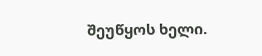შეუწყოს ხელი.